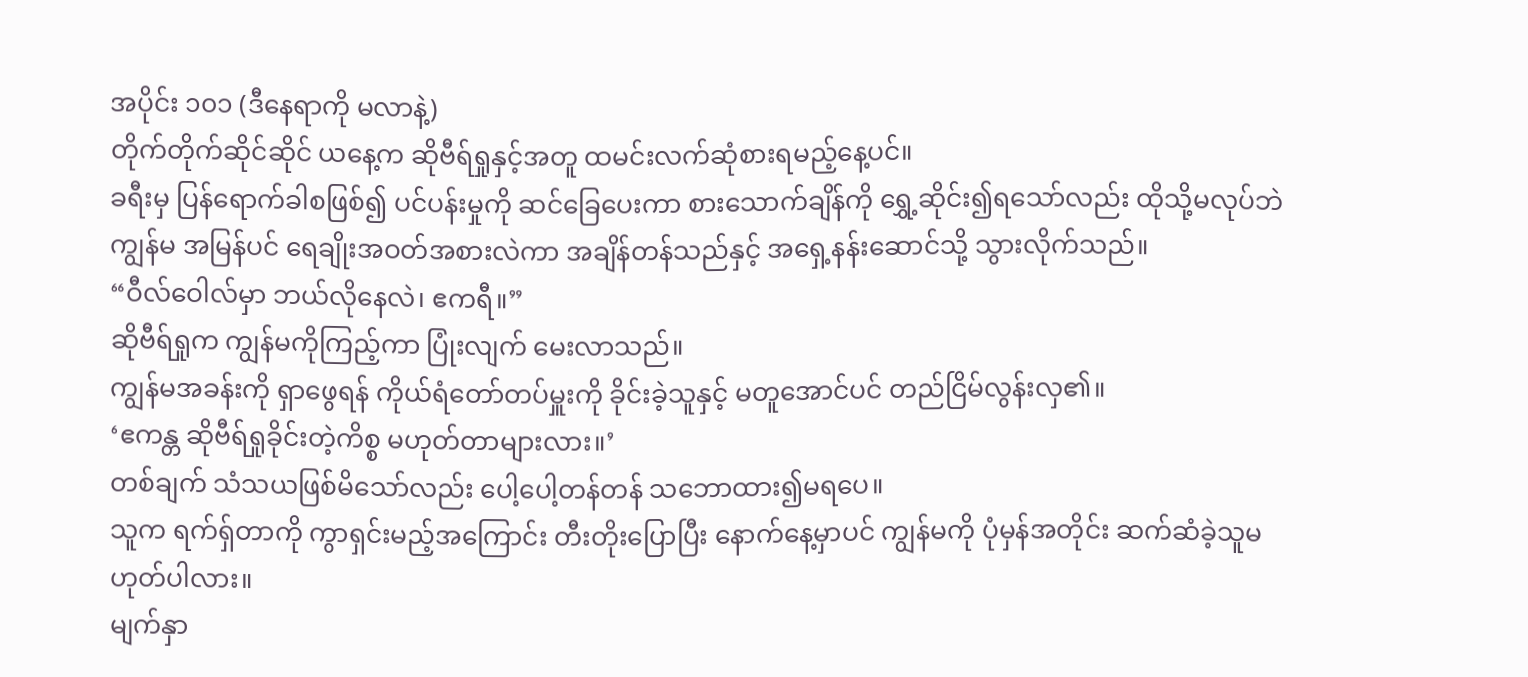အပိုင်း ၁၀၁ (ဒီနေရာကို မလာနဲ့)
တိုက်တိုက်ဆိုင်ဆိုင် ယနေ့က ဆိုဗီရ်ရှုနှင့်အတူ ထမင်းလက်ဆုံစားရမည့်နေ့ပင်။
ခရီးမှ ပြန်ရောက်ခါစဖြစ်၍ ပင်ပန်းမှုကို ဆင်ခြေပေးကာ စားသောက်ချိန်ကို ရွှေ့ဆိုင်း၍ရသော်လည်း ထိုသို့မလုပ်ဘဲ ကျွန်မ အမြန်ပင် ရေချိုးအဝတ်အစားလဲကာ အချိန်တန်သည်နှင့် အရှေ့နန်းဆောင်သို့ သွားလိုက်သည်။
“ဝီလ်ဝေါလ်မှာ ဘယ်လိုနေလဲ၊ ဧကရီ။”
ဆိုဗီရ်ရှုက ကျွန်မကိုကြည့်ကာ ပြုံးလျက် မေးလာသည်။
ကျွန်မအခန်းကို ရှာဖွေရန် ကိုယ်ရံတော်တပ်မှူးကို ခိုင်းခဲ့သူနှင့် မတူအောင်ပင် တည်ငြိမ်လွန်းလှ၏။
‘ဧကန္တ ဆိုဗီရ်ရှုခိုင်းတဲ့ကိစ္စ မဟုတ်တာများလား။’
တစ်ချက် သံသယဖြစ်မိသော်လည်း ပေါ့ပေါ့တန်တန် သဘောထား၍မရပေ။
သူက ရက်ရှ်တာကို ကွာရှင်းမည့်အကြောင်း တီးတိုးပြောပြီး နောက်နေ့မှာပင် ကျွန်မကို ပုံမှန်အတိုင်း ဆက်ဆံခဲ့သူမဟုတ်ပါလား။
မျက်နှာ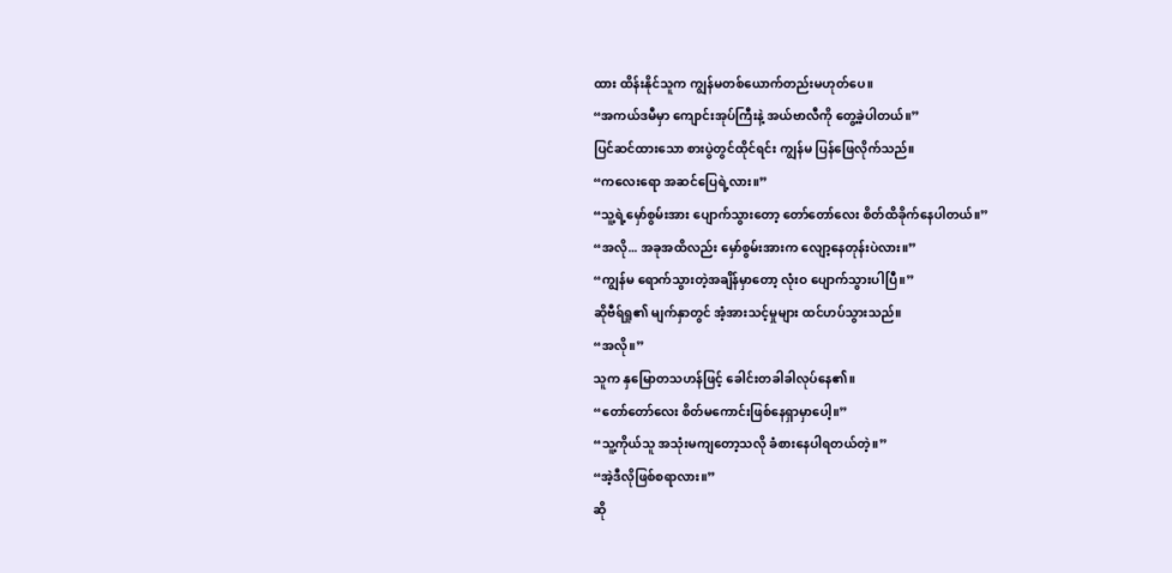ထား ထိန်းနိုင်သူက ကျွန်မတစ်ယောက်တည်းမဟုတ်ပေ။
“အကယ်ဒမီမှာ ကျောင်းအုပ်ကြီးနဲ့ အယ်ဗာလီကို တွေ့ခဲ့ပါတယ်။”
ပြင်ဆင်ထားသော စားပွဲတွင်ထိုင်ရင်း ကျွန်မ ပြန်ဖြေလိုက်သည်။
“ကလေးရော အဆင်ပြေရဲ့လား။”
“သူ့ရဲ့မှော်စွမ်းအား ပျောက်သွားတော့ တော်တော်လေး စိတ်ထိခိုက်နေပါတယ်။”
“အလို... အခုအထိလည်း မှော်စွမ်းအားက လျော့နေတုန်းပဲလား။”
“ကျွန်မ ရောက်သွားတဲ့အချိန်မှာတော့ လုံးဝ ပျောက်သွားပါပြီ။”
ဆိုဗီရ်ရှု၏ မျက်နှာတွင် အံ့အားသင့်မှုများ ထင်ဟပ်သွားသည်။
“အလို။”
သူက နှမြောတသဟန်ဖြင့် ခေါင်းတခါခါလုပ်နေ၏။
“တော်တော်လေး စိတ်မကောင်းဖြစ်နေရှာမှာပေါ့။”
“သူ့ကိုယ်သူ အသုံးမကျတော့သလို ခံစားနေပါရတယ်တဲ့။”
“အဲ့ဒီလိုဖြစ်စရာလား။”
ဆို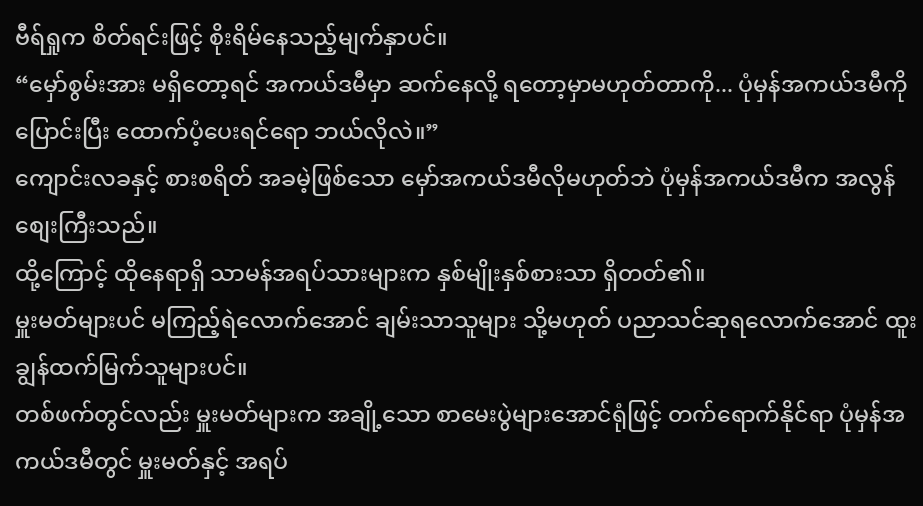ဗီရ်ရှုက စိတ်ရင်းဖြင့် စိုးရိမ်နေသည့်မျက်နှာပင်။
“မှော်စွမ်းအား မရှိတော့ရင် အကယ်ဒမီမှာ ဆက်နေလို့ ရတော့မှာမဟုတ်တာကို... ပုံမှန်အကယ်ဒမီကို ပြောင်းပြီး ထောက်ပံ့ပေးရင်ရော ဘယ်လိုလဲ။”
ကျောင်းလခနှင့် စားစရိတ် အခမဲ့ဖြစ်သော မှော်အကယ်ဒမီလိုမဟုတ်ဘဲ ပုံမှန်အကယ်ဒမီက အလွန်စျေးကြီးသည်။
ထို့ကြောင့် ထိုနေရာရှိ သာမန်အရပ်သားများက နှစ်မျိုးနှစ်စားသာ ရှိတတ်၏။
မှူးမတ်များပင် မကြည့်ရဲလောက်အောင် ချမ်းသာသူများ သို့မဟုတ် ပညာသင်ဆုရလောက်အောင် ထူးချွန်ထက်မြက်သူများပင်။
တစ်ဖက်တွင်လည်း မှူးမတ်များက အချို့သော စာမေးပွဲများအောင်ရုံဖြင့် တက်ရောက်နိုင်ရာ ပုံမှန်အကယ်ဒမီတွင် မှူးမတ်နှင့် အရပ်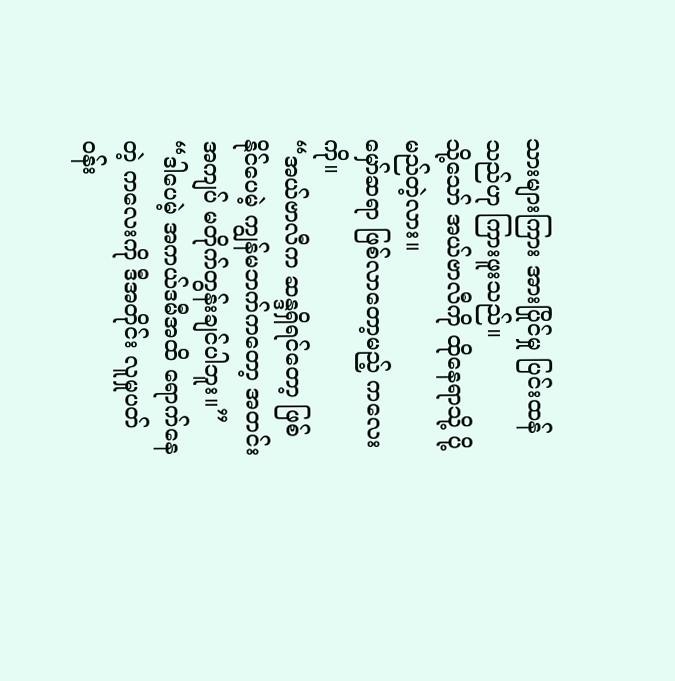သားများကြား အားပြိုင်မှု ပြင်းထန်သည်ဟု ကြားဖူးသည်။
သို့သော် အယ်ဗာလီကို ထိုနေရာသို့ ပို့မည်တဲ့လား။
မှော်ဆရာ ဖြစ်လာတော့မည့် ကလေးကို။
“အယ်ဗာလီက ဆန္ဒရှိရင်တော့ ဖြစ်နိုင်ပေမဲ့ ကျွန်မဘက်ကတော့ အတင်းအကျပ် မတိုက်တွန်းချင်ပါဘူး။”
“ဒါပေမဲ့ အကယ်ဒမီအထိ ရောက်နေတဲ့ ကလေးကို ဒီအတိုင်း လူမှုပတ်ဝန်း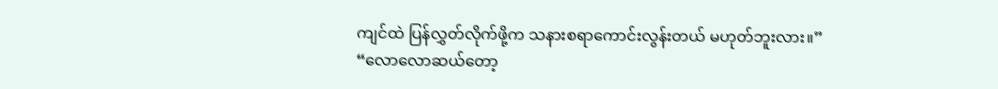ကျင်ထဲ ပြန်လွှတ်လိုက်ဖို့က သနားစရာကောင်းလွန်းတယ် မဟုတ်ဘူးလား။”
“လောလောဆယ်တော့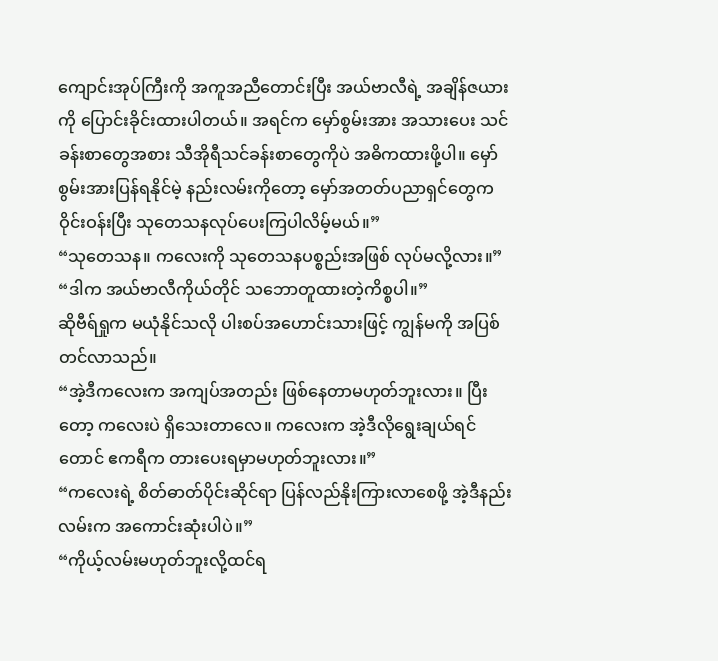ကျောင်းအုပ်ကြီးကို အကူအညီတောင်းပြီး အယ်ဗာလီရဲ့ အချိန်ဇယားကို ပြောင်းခိုင်းထားပါတယ်။ အရင်က မှော်စွမ်းအား အသားပေး သင်ခန်းစာတွေအစား သီအိုရီသင်ခန်းစာတွေကိုပဲ အဓိကထားဖို့ပါ။ မှော်စွမ်းအားပြန်ရနိုင်မဲ့ နည်းလမ်းကိုတော့ မှော်အတတ်ပညာရှင်တွေက ဝိုင်းဝန်းပြီး သုတေသနလုပ်ပေးကြပါလိမ့်မယ်။”
“သုတေသန။ ကလေးကို သုတေသနပစ္စည်းအဖြစ် လုပ်မလို့လား။”
“ဒါက အယ်ဗာလီကိုယ်တိုင် သဘောတူထားတဲ့ကိစ္စပါ။”
ဆိုဗီရ်ရှုက မယုံနိုင်သလို ပါးစပ်အဟောင်းသားဖြင့် ကျွန်မကို အပြစ်တင်လာသည်။
“အဲ့ဒီကလေးက အကျပ်အတည်း ဖြစ်နေတာမဟုတ်ဘူးလား။ ပြီးတော့ ကလေးပဲ ရှိသေးတာလေ။ ကလေးက အဲ့ဒီလိုရွေးချယ်ရင်တောင် ဧကရီက တားပေးရမှာမဟုတ်ဘူးလား။”
“ကလေးရဲ့ စိတ်ဓာတ်ပိုင်းဆိုင်ရာ ပြန်လည်နိုးကြားလာစေဖို့ အဲ့ဒီနည်းလမ်းက အကောင်းဆုံးပါပဲ။”
“ကိုယ့်လမ်းမဟုတ်ဘူးလို့ထင်ရ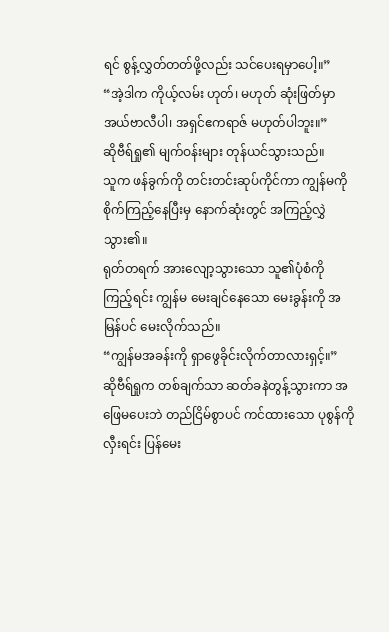ရင် စွန့်လွှတ်တတ်ဖို့လည်း သင်ပေးရမှာပေါ့။”
“အဲ့ဒါက ကိုယ့်လမ်း ဟုတ်၊ မဟုတ် ဆုံးဖြတ်မှာ အယ်ဗာလီပါ၊ အရှင်ဧကရာဇ် မဟုတ်ပါဘူး။”
ဆိုဗီရ်ရှု၏ မျက်ဝန်းများ တုန်ယင်သွားသည်။
သူက ဖန်ခွက်ကို တင်းတင်းဆုပ်ကိုင်ကာ ကျွန်မကို စိုက်ကြည့်နေပြီးမှ နောက်ဆုံးတွင် အကြည့်လွှဲသွား၏။
ရုတ်တရက် အားလျော့သွားသော သူ၏ပုံစံကို ကြည့်ရင်း ကျွန်မ မေးချင်နေသော မေးခွန်းကို အမြန်ပင် မေးလိုက်သည်။
“ကျွန်မအခန်းကို ရှာဖွေခိုင်းလိုက်တာလားရှင့်။”
ဆိုဗီရ်ရှုက တစ်ချက်သာ ဆတ်ခနဲတွန့်သွားကာ အဖြေမပေးဘဲ တည်ငြိမ်စွာပင် ကင်ထားသော ပုစွန်ကိုလှီးရင်း ပြန်မေး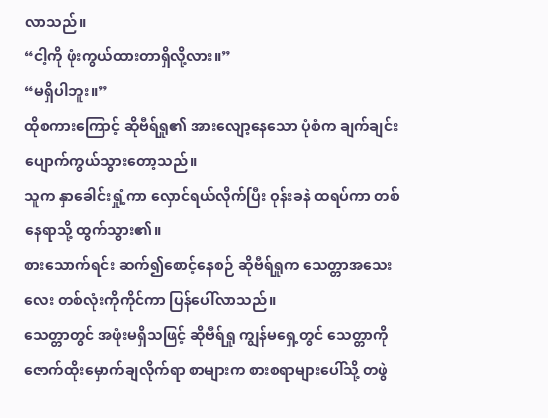လာသည်။
“ငါ့ကို ဖုံးကွယ်ထားတာရှိလို့လား။”
“မရှိပါဘူး။”
ထိုစကားကြောင့် ဆိုဗီရ်ရှု၏ အားလျော့နေသော ပုံစံက ချက်ချင်း ပျောက်ကွယ်သွားတော့သည်။
သူက နှာခေါင်းရှုံ့ကာ လှောင်ရယ်လိုက်ပြီး ဝုန်းခနဲ ထရပ်ကာ တစ်နေရာသို့ ထွက်သွား၏။
စားသောက်ရင်း ဆက်၍စောင့်နေစဉ် ဆိုဗီရ်ရှုက သေတ္တာအသေးလေး တစ်လုံးကိုကိုင်ကာ ပြန်ပေါ်လာသည်။
သေတ္တာတွင် အဖုံးမရှိသဖြင့် ဆိုဗီရ်ရှု ကျွန်မရှေ့တွင် သေတ္တာကို ဇောက်ထိုးမှောက်ချလိုက်ရာ စာများက စားစရာများပေါ်သို့ တဖွဲ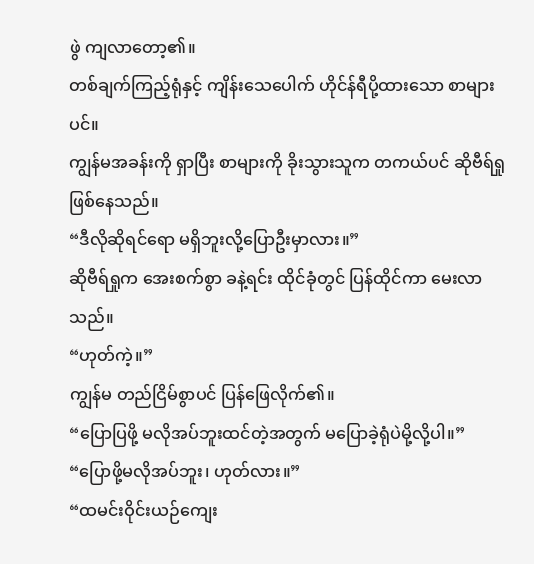ဖွဲ ကျလာတော့၏။
တစ်ချက်ကြည့်ရုံနှင့် ကျိန်းသေပေါက် ဟိုင်န်ရီပို့ထားသော စာများပင်။
ကျွန်မအခန်းကို ရှာပြီး စာများကို ခိုးသွားသူက တကယ်ပင် ဆိုဗီရ်ရှု ဖြစ်နေသည်။
“ဒီလိုဆိုရင်ရော မရှိဘူးလို့ပြောဦးမှာလား။”
ဆိုဗီရ်ရှုက အေးစက်စွာ ခနဲ့ရင်း ထိုင်ခုံတွင် ပြန်ထိုင်ကာ မေးလာသည်။
“ဟုတ်ကဲ့။”
ကျွန်မ တည်ငြိမ်စွာပင် ပြန်ဖြေလိုက်၏။
“ပြောပြဖို့ မလိုအပ်ဘူးထင်တဲ့အတွက် မပြောခဲ့ရုံပဲမို့လို့ပါ။”
“ပြောဖို့မလိုအပ်ဘူး၊ ဟုတ်လား။”
“ထမင်းဝိုင်းယဉ်ကျေး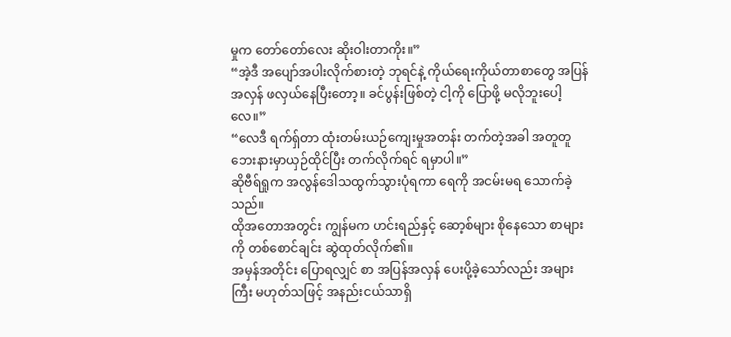မှုက တော်တော်လေး ဆိုးဝါးတာကိုး။”
“အဲ့ဒီ အပျော်အပါးလိုက်စားတဲ့ ဘုရင်နဲ့ ကိုယ်ရေးကိုယ်တာစာတွေ အပြန်အလှန် ဖလှယ်နေပြီးတော့။ ခင်ပွန်းဖြစ်တဲ့ ငါ့ကို ပြောဖို့ မလိုဘူးပေါ့လေ။”
“လေဒီ ရက်ရှ်တာ ထုံးတမ်းယဉ်ကျေးမှုအတန်း တက်တဲ့အခါ အတူတူ ဘေးနားမှာယှဉ်ထိုင်ပြီး တက်လိုက်ရင် ရမှာပါ။”
ဆိုဗီရ်ရှုက အလွန်ဒေါသထွက်သွားပုံရကာ ရေကို အငမ်းမရ သောက်ခဲ့သည်။
ထိုအတောအတွင်း ကျွန်မက ဟင်းရည်နှင့် ဆော့စ်များ စိုနေသော စာများကို တစ်စောင်ချင်း ဆွဲထုတ်လိုက်၏။
အမှန်အတိုင်း ပြောရလျှင် စာ အပြန်အလှန် ပေးပို့ခဲ့သော်လည်း အများကြီး မဟုတ်သဖြင့် အနည်းငယ်သာရှိ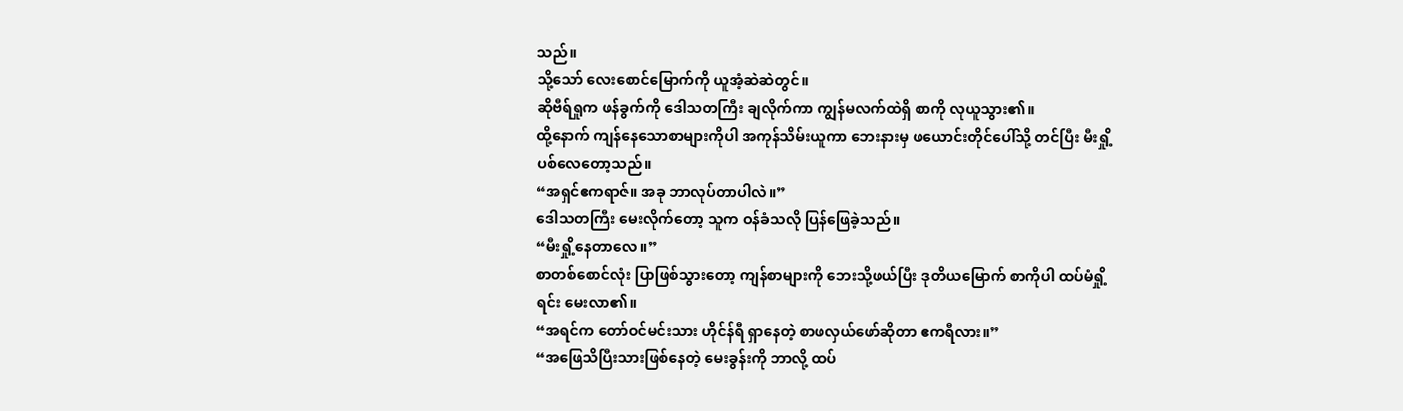သည်။
သို့သော် လေးစောင်မြောက်ကို ယူအံ့ဆဲဆဲတွင်။
ဆိုဗီရ်ရှုက ဖန်ခွက်ကို ဒေါသတကြီး ချလိုက်ကာ ကျွန်မလက်ထဲရှိ စာကို လုယူသွား၏။
ထို့နောက် ကျန်နေသောစာများကိုပါ အကုန်သိမ်းယူကာ ဘေးနားမှ ဖယောင်းတိုင်ပေါ်သို့ တင်ပြီး မီးရှို့ပစ်လေတော့သည်။
“အရှင်ဧကရာဇ်။ အခု ဘာလုပ်တာပါလဲ။”
ဒေါသတကြီး မေးလိုက်တော့ သူက ဝန်ခံသလို ပြန်ဖြေခဲ့သည်။
“မီးရှို့နေတာလေ။”
စာတစ်စောင်လုံး ပြာဖြစ်သွားတော့ ကျန်စာများကို ဘေးသို့ဖယ်ပြီး ဒုတိယမြောက် စာကိုပါ ထပ်မံရှို့ရင်း မေးလာ၏။
“အရင်က တော်ဝင်မင်းသား ဟိုင်န်ရီ ရှာနေတဲ့ စာဖလှယ်ဖော်ဆိုတာ ဧကရီလား။”
“အဖြေသိပြီးသားဖြစ်နေတဲ့ မေးခွန်းကို ဘာလို့ ထပ်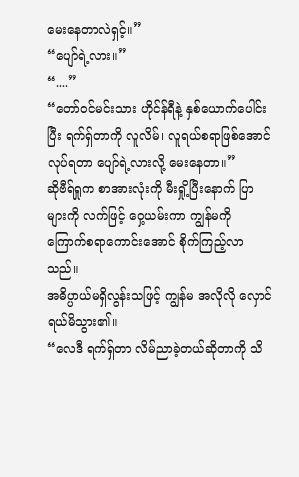မေးနေတာလဲရှင့်။”
“ပျော်ရဲ့လား။”
“....”
“တော်ဝင်မင်းသား ဟိုင်န်ရီနဲ့ နှစ်ယောက်ပေါင်းပြီး ရက်ရှ်တာကို လူလိမ်၊ လူရယ်စရာဖြစ်အောင် လုပ်ရတာ ပျော်ရဲ့လားလို့ မေးနေတာ။”
ဆိုဗီရ်ရှုက စာအားလုံးကို မီးရှို့ပြီးနောက် ပြာများကို လက်ဖြင့် ဝှေ့ယမ်းကာ ကျွန်မကို ကြောက်စရာကောင်းအောင် စိုက်ကြည့်လာသည်။
အဓိပ္ပာယ်မရှိလွန်းသဖြင့် ကျွန်မ အလိုလို လှောင်ရယ်မိသွား၏။
“လေဒီ ရက်ရှ်တာ လိမ်ညာခဲ့တယ်ဆိုတာကို သိ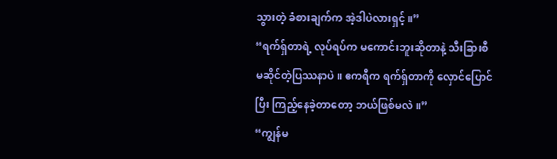သွားတဲ့ ခံစားချက်က အဲ့ဒါပဲလားရှင့်။”
“ရက်ရှ်တာရဲ့ လုပ်ရပ်က မကောင်းဘူးဆိုတာနဲ့ သီးခြားစီ မဆိုင်တဲ့ပြဿနာပဲ။ ဧကရီက ရက်ရှ်တာကို လှောင်ပြောင်ပြီး ကြည့်နေခဲ့တာတော့ ဘယ်ဖြစ်မလဲ။”
“ကျွန်မ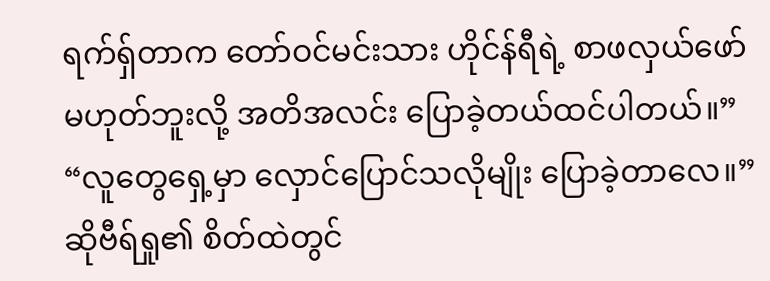ရက်ရှ်တာက တော်ဝင်မင်းသား ဟိုင်န်ရီရဲ့ စာဖလှယ်ဖော် မဟုတ်ဘူးလို့ အတိအလင်း ပြောခဲ့တယ်ထင်ပါတယ်။”
“လူတွေရှေ့မှာ လှောင်ပြောင်သလိုမျိုး ပြောခဲ့တာလေ။”
ဆိုဗီရ်ရှု၏ စိတ်ထဲတွင်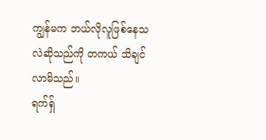ကျွန်မက ဘယ်လိုလူဖြစ်နေသလဲဆိုသည်ကို တကယ် သိချင်လာမိသည်။
ရက်ရှ်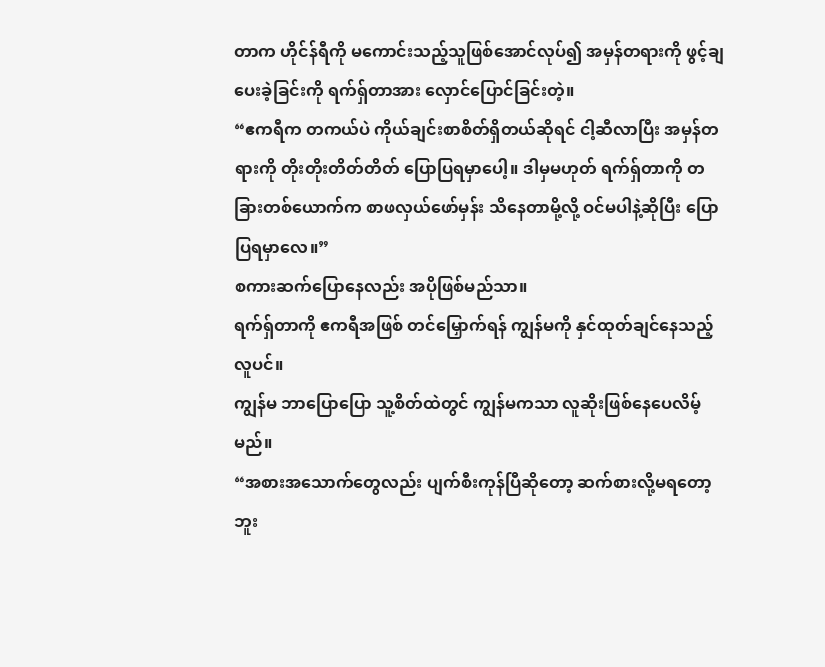တာက ဟိုင်န်ရီကို မကောင်းသည့်သူဖြစ်အောင်လုပ်၍ အမှန်တရားကို ဖွင့်ချပေးခဲ့ခြင်းကို ရက်ရှ်တာအား လှောင်ပြောင်ခြင်းတဲ့။
“ဧကရီက တကယ်ပဲ ကိုယ်ချင်းစာစိတ်ရှိတယ်ဆိုရင် ငါ့ဆီလာပြီး အမှန်တရားကို တိုးတိုးတိတ်တိတ် ပြောပြရမှာပေါ့။ ဒါမှမဟုတ် ရက်ရှ်တာကို တခြားတစ်ယောက်က စာဖလှယ်ဖော်မှန်း သိနေတာမို့လို့ ဝင်မပါနဲ့ဆိုပြီး ပြောပြရမှာလေ။”
စကားဆက်ပြောနေလည်း အပိုဖြစ်မည်သာ။
ရက်ရှ်တာကို ဧကရီအဖြစ် တင်မြှောက်ရန် ကျွန်မကို နှင်ထုတ်ချင်နေသည့်လူပင်။
ကျွန်မ ဘာပြောပြော သူ့စိတ်ထဲတွင် ကျွန်မကသာ လူဆိုးဖြစ်နေပေလိမ့်မည်။
“အစားအသောက်တွေလည်း ပျက်စီးကုန်ပြီဆိုတော့ ဆက်စားလို့မရတော့ဘူး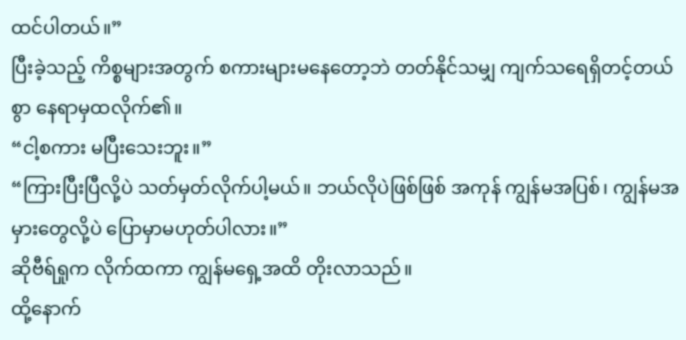ထင်ပါတယ်။”
ပြီးခဲ့သည့် ကိစ္စများအတွက် စကားများမနေတော့ဘဲ တတ်နိုင်သမျှ ကျက်သရေရှိတင့်တယ်စွာ နေရာမှထလိုက်၏။
“ငါ့စကား မပြီးသေးဘူး။”
“ကြားပြီးပြီလို့ပဲ သတ်မှတ်လိုက်ပါ့မယ်။ ဘယ်လိုပဲဖြစ်ဖြစ် အကုန် ကျွန်မအပြစ်၊ ကျွန်မအမှားတွေလို့ပဲ ပြောမှာမဟုတ်ပါလား။”
ဆိုဗီရ်ရှုက လိုက်ထကာ ကျွန်မရှေ့အထိ တိုးလာသည်။
ထို့နောက်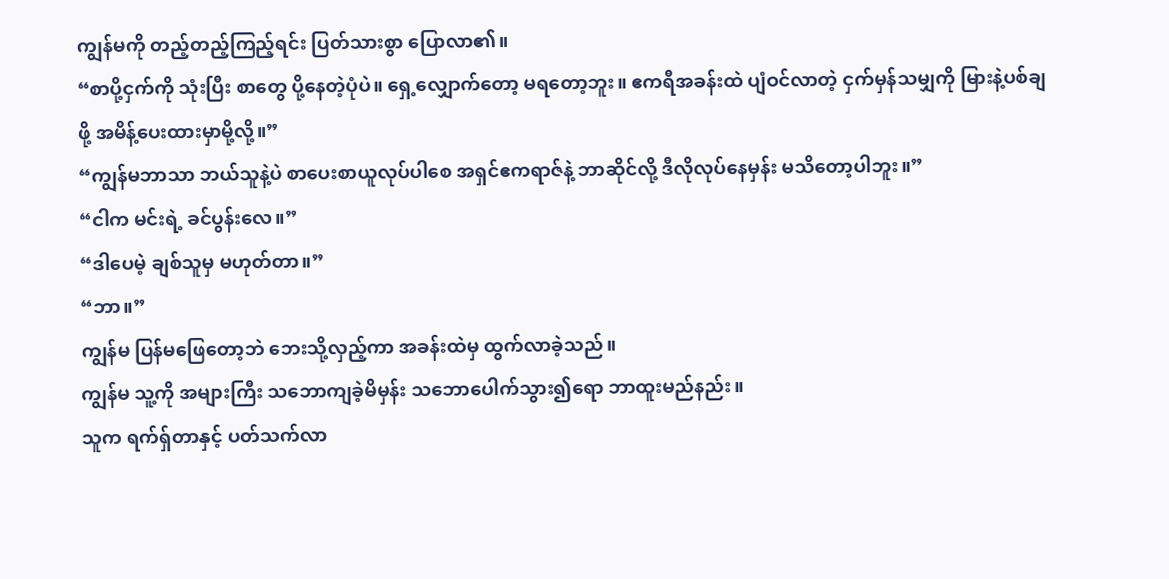ကျွန်မကို တည့်တည့်ကြည့်ရင်း ပြတ်သားစွာ ပြောလာ၏။
“စာပို့ငှက်ကို သုံးပြီး စာတွေ ပို့နေတဲ့ပုံပဲ။ ရှေ့လျှောက်တော့ မရတော့ဘူး။ ဧကရီအခန်းထဲ ပျံဝင်လာတဲ့ ငှက်မှန်သမျှကို မြားနဲ့ပစ်ချဖို့ အမိန့်ပေးထားမှာမို့လို့။”
“ကျွန်မဘာသာ ဘယ်သူနဲ့ပဲ စာပေးစာယူလုပ်ပါစေ အရှင်ဧကရာဇ်နဲ့ ဘာဆိုင်လို့ ဒီလိုလုပ်နေမှန်း မသိတော့ပါဘူး။”
“ငါက မင်းရဲ့ ခင်ပွန်းလေ။”
“ဒါပေမဲ့ ချစ်သူမှ မဟုတ်တာ။”
“ဘာ။”
ကျွန်မ ပြန်မဖြေတော့ဘဲ ဘေးသို့လှည့်ကာ အခန်းထဲမှ ထွက်လာခဲ့သည်။
ကျွန်မ သူ့ကို အများကြီး သဘောကျခဲ့မိမှန်း သဘောပေါက်သွား၍ရော ဘာထူးမည်နည်း။
သူက ရက်ရှ်တာနှင့် ပတ်သက်လာ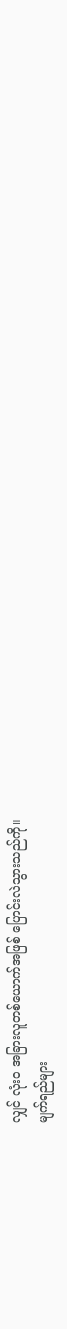လျှင် လုံးဝ အခြားလူတစ်ယောက်အဖြစ် ပြောင်းလဲသွားသည်ကို။
မျက်ရည်များ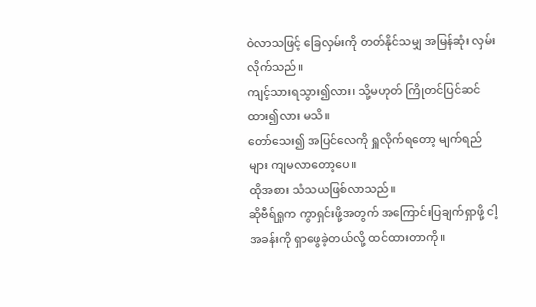ဝဲလာသဖြင့် ခြေလှမ်းကို တတ်နိုင်သမျှ အမြန်ဆုံး လှမ်းလိုက်သည်။
ကျင့်သားရသွား၍လား၊ သို့မဟုတ် ကြိုတင်ပြင်ဆင်ထား၍လား မသိ။
တော်သေး၍ အပြင်လေကို ရှူလိုက်ရတော့ မျက်ရည်များ ကျမလာတော့ပေ။
ထိုအစား သံသယဖြစ်လာသည်။
ဆိုဗီရ်ရှုက ကွာရှင်းဖို့အတွက် အကြောင်းပြချက်ရှာဖို့ ငါ့အခန်းကို ရှာဖွေခဲ့တယ်လို့ ထင်ထားတာကို။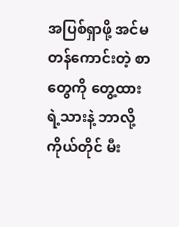အပြစ်ရှာဖို့ အင်မတန်ကောင်းတဲ့ စာတွေကို တွေ့ထားရဲ့သားနဲ့ ဘာလို့ ကိုယ်တိုင် မီး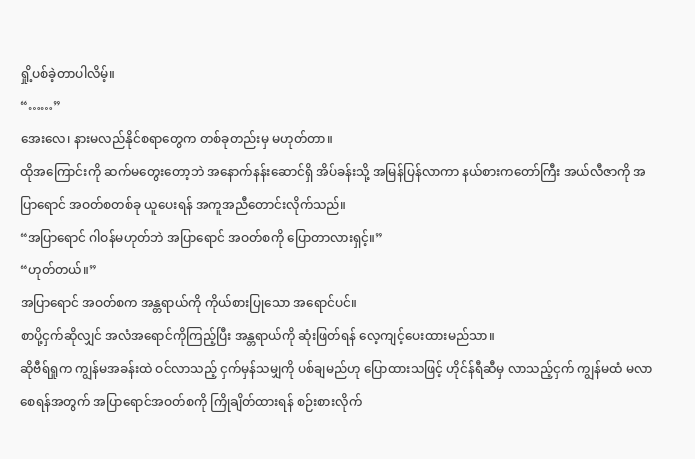ရှို့ပစ်ခဲ့တာပါလိမ့်။
“……”
အေးလေ၊ နားမလည်နိုင်စရာတွေက တစ်ခုတည်းမှ မဟုတ်တာ။
ထိုအကြောင်းကို ဆက်မတွေးတော့ဘဲ အနောက်နန်းဆောင်ရှိ အိပ်ခန်းသို့ အမြန်ပြန်လာကာ နယ်စားကတော်ကြီး အယ်လီဇာကို အပြာရောင် အဝတ်စတစ်ခု ယူပေးရန် အကူအညီတောင်းလိုက်သည်။
“အပြာရောင် ဂါဝန်မဟုတ်ဘဲ အပြာရောင် အဝတ်စကို ပြောတာလားရှင့်။”
“ဟုတ်တယ်။”
အပြာရောင် အဝတ်စက အန္တရာယ်ကို ကိုယ်စားပြုသော အရောင်ပင်။
စာပို့ငှက်ဆိုလျှင် အလံအရောင်ကိုကြည့်ပြီး အန္တရာယ်ကို ဆုံးဖြတ်ရန် လေ့ကျင့်ပေးထားမည်သာ။
ဆိုဗီရ်ရှုက ကျွန်မအခန်းထဲ ဝင်လာသည့် ငှက်မှန်သမျှကို ပစ်ချမည်ဟု ပြောထားသဖြင့် ဟိုင်န်ရီဆီမှ လာသည့်ငှက် ကျွန်မထံ မလာစေရန်အတွက် အပြာရောင်အဝတ်စကို ကြိုချိတ်ထားရန် စဉ်းစားလိုက်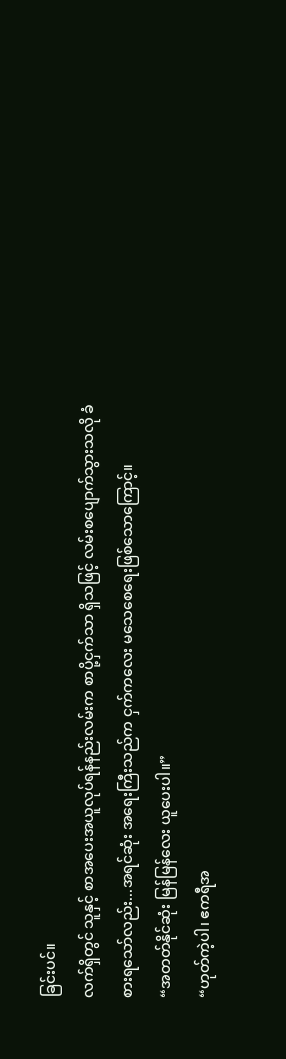ခြင်းပင်။
လက်ရှိတွင် သူနှင့် စာအပေးအယူလုပ်ရန်နည်းလမ်းက စာပို့ငှက်သာ ရှိသဖြင့် လမ်းစပျောက်သွားသလို ခံစားရသော်လည်း...အရင်ဆုံး အရေးကြီးသည်က ငှက်ကလေး မသေစေရေးဖြစ်သောကြောင့်။
“အတတ်နိုင်ဆုံး မြန်မြန်လေး ယူပေးပါ။”
“ဟုတ်ကဲ့ပါ၊ ဧကရီအ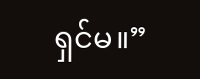ရှင်မ။”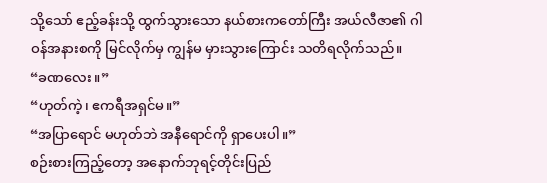သို့သော် ဧည့်ခန်းသို့ ထွက်သွားသော နယ်စားကတော်ကြီး အယ်လီဇာ၏ ဂါဝန်အနားစကို မြင်လိုက်မှ ကျွန်မ မှားသွားကြောင်း သတိရလိုက်သည်။
“ခဏလေး။”
“ဟုတ်ကဲ့၊ ဧကရီအရှင်မ။”
“အပြာရောင် မဟုတ်ဘဲ အနီရောင်ကို ရှာပေးပါ။”
စဉ်းစားကြည့်တော့ အနောက်ဘုရင့်တိုင်းပြည်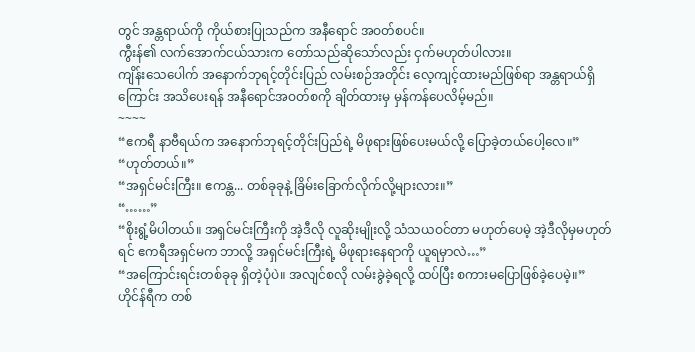တွင် အန္တရာယ်ကို ကိုယ်စားပြုသည်က အနီရောင် အဝတ်စပင်။
ကွီးန်၏ လက်အောက်ငယ်သားက တော်သည်ဆိုသော်လည်း ငှက်မဟုတ်ပါလား။
ကျိန်းသေပေါက် အနောက်ဘုရင့်တိုင်းပြည် လမ်းစဉ်အတိုင်း လေ့ကျင့်ထားမည်ဖြစ်ရာ အန္တရာယ်ရှိကြောင်း အသိပေးရန် အနီရောင်အဝတ်စကို ချိတ်ထားမှ မှန်ကန်ပေလိမ့်မည်။
~~~~
“ဧကရီ နာဗီရယ်က အနောက်ဘုရင့်တိုင်းပြည်ရဲ့ မိဖုရားဖြစ်ပေးမယ်လို့ ပြောခဲ့တယ်ပေါ့လေ။”
“ဟုတ်တယ်။”
“အရှင်မင်းကြီး။ ဧကန္တ... တစ်ခုခုနဲ့ ခြိမ်းခြောက်လိုက်လို့များလား။”
“……”
“စိုးရွံ့မိပါတယ်။ အရှင်မင်းကြီးကို အဲ့ဒီလို လူဆိုးမျိုးလို့ သံသယဝင်တာ မဟုတ်ပေမဲ့ အဲ့ဒီလိုမှမဟုတ်ရင် ဧကရီအရှင်မက ဘာလို့ အရှင်မင်းကြီးရဲ့ မိဖုရားနေရာကို ယူရမှာလဲ…”
“အကြောင်းရင်းတစ်ခုခု ရှိတဲ့ပုံပဲ။ အလျင်စလို လမ်းခွဲခဲ့ရလို့ ထပ်ပြီး စကားမပြောဖြစ်ခဲ့ပေမဲ့။”
ဟိုင်န်ရီက တစ်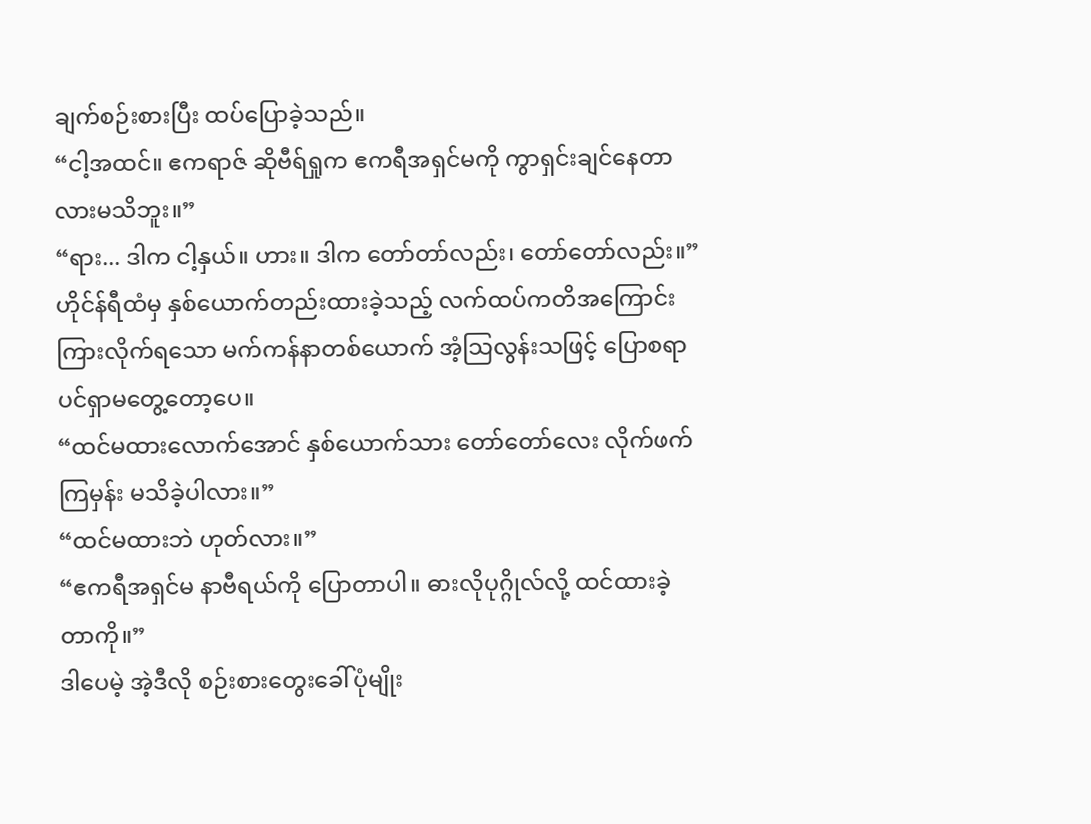ချက်စဉ်းစားပြီး ထပ်ပြောခဲ့သည်။
“ငါ့အထင်။ ဧကရာဇ် ဆိုဗီရ်ရှုက ဧကရီအရှင်မကို ကွာရှင်းချင်နေတာလားမသိဘူး။”
“ရား... ဒါက ငါ့နှယ်။ ဟား။ ဒါက တော်တာ်လည်း၊ တော်တော်လည်း။”
ဟိုင်န်ရီထံမှ နှစ်ယောက်တည်းထားခဲ့သည့် လက်ထပ်ကတိအကြောင်း ကြားလိုက်ရသော မက်ကန်နာတစ်ယောက် အံ့သြလွန်းသဖြင့် ပြောစရာပင်ရှာမတွေ့တော့ပေ။
“ထင်မထားလောက်အောင် နှစ်ယောက်သား တော်တော်လေး လိုက်ဖက်ကြမှန်း မသိခဲ့ပါလား။”
“ထင်မထားဘဲ ဟုတ်လား။”
“ဧကရီအရှင်မ နာဗီရယ်ကို ပြောတာပါ။ ဓားလိုပုဂ္ဂိုလ်လို့ ထင်ထားခဲ့တာကို။”
ဒါပေမဲ့ အဲ့ဒီလို စဉ်းစားတွေးခေါ်ပုံမျိုး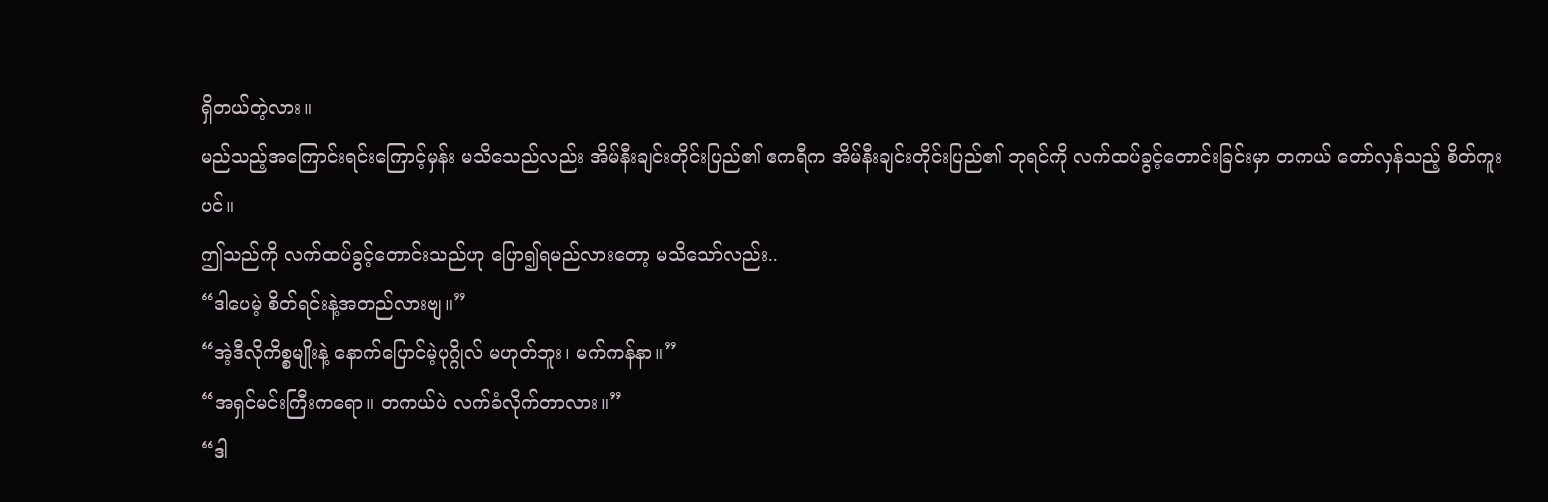ရှိတယ်တဲ့လား။
မည်သည့်အကြောင်းရင်းကြောင့်မှန်း မသိသေည်လည်း အိမ်နီးချင်းတိုင်းပြည်၏ ဧကရီက အိမ်နီးချင်းတိုင်းပြည်၏ ဘုရင်ကို လက်ထပ်ခွင့်တောင်းခြင်းမှာ တကယ် တော်လှန်သည့် စိတ်ကူးပင်။
ဤသည်ကို လက်ထပ်ခွင့်တောင်းသည်ဟု ပြော၍ရမည်လားတော့ မသိသော်လည်း..
“ဒါပေမဲ့ စိတ်ရင်းနဲ့အတည်လားဗျ။”
“အဲ့ဒီလိုကိစ္စမျိုးနဲ့ နောက်ပြောင်မဲ့ပုဂ္ဂိုလ် မဟုတ်ဘူး၊ မက်ကန်နာ။”
“အရှင်မင်းကြီးကရော။ တကယ်ပဲ လက်ခံလိုက်တာလား။”
“ဒါ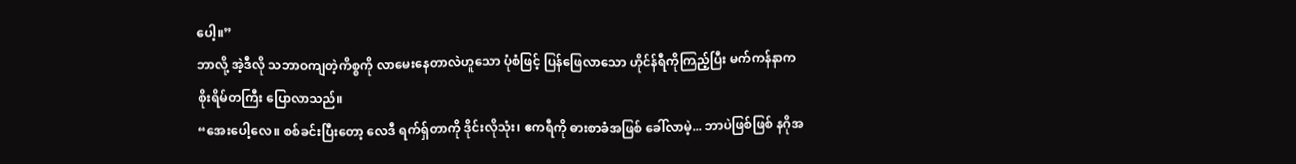ပေါ့။”
ဘာလို့ အဲ့ဒီလို သဘာဝကျတဲ့ကိစ္စကို လာမေးနေတာလဲဟူသော ပုံစံဖြင့် ပြန်ဖြေလာသော ဟိုင်န်ရီကိုကြည့်ပြီး မက်ကန်နာက စိုးရိမ်တကြီး ပြောလာသည်။
“အေးပေါ့လေ။ စစ်ခင်းပြီးတော့ လေဒီ ရက်ရှ်တာကို ဒိုင်းလိုသုံး၊ ဧကရီကို ဓားစာခံအဖြစ် ခေါ်လာမဲ့... ဘာပဲဖြစ်ဖြစ် နဂိုအ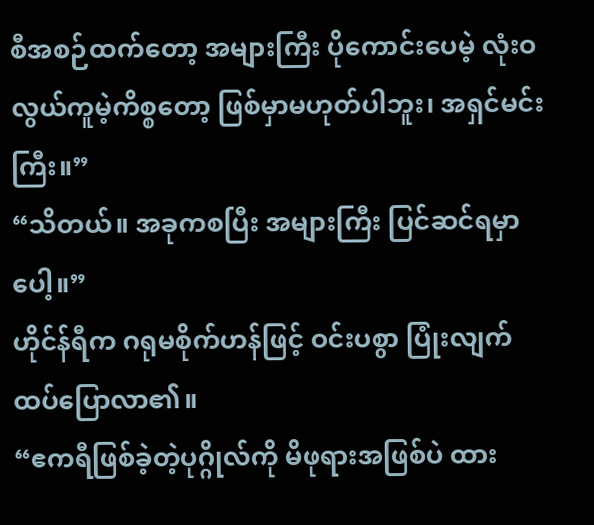စီအစဉ်ထက်တော့ အများကြီး ပိုကောင်းပေမဲ့ လုံးဝ လွယ်ကူမဲ့ကိစ္စတော့ ဖြစ်မှာမဟုတ်ပါဘူး၊ အရှင်မင်းကြီး။”
“သိတယ်။ အခုကစပြီး အများကြီး ပြင်ဆင်ရမှာပေါ့။”
ဟိုင်န်ရီက ဂရုမစိုက်ဟန်ဖြင့် ဝင်းပစွာ ပြုံးလျက် ထပ်ပြောလာ၏။
“ဧကရီဖြစ်ခဲ့တဲ့ပုဂ္ဂိုလ်ကို မိဖုရားအဖြစ်ပဲ ထား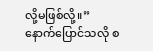လို့မဖြစ်လို့။”
နောက်ပြောင်သလို စ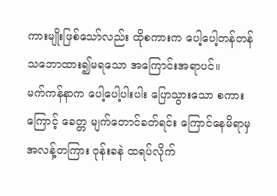ကားမျိုးဖြစ်သော်လည်း ထိုစကားက ပေါ့ပေါ့တန်တန် သဘောထား၍မရသော အကြောင်းအရာပင်။
မက်ကန်နာက ပေါ့ပေါ့ပါးပါး ပြောသွားသော စကားကြောင့် ခေတ္တ မျက်တောင်ခတ်ရင်း ကြောင်နေမိရာမှ အလန့်တကြား ဝုန်းခနဲ ထရပ်လိုက်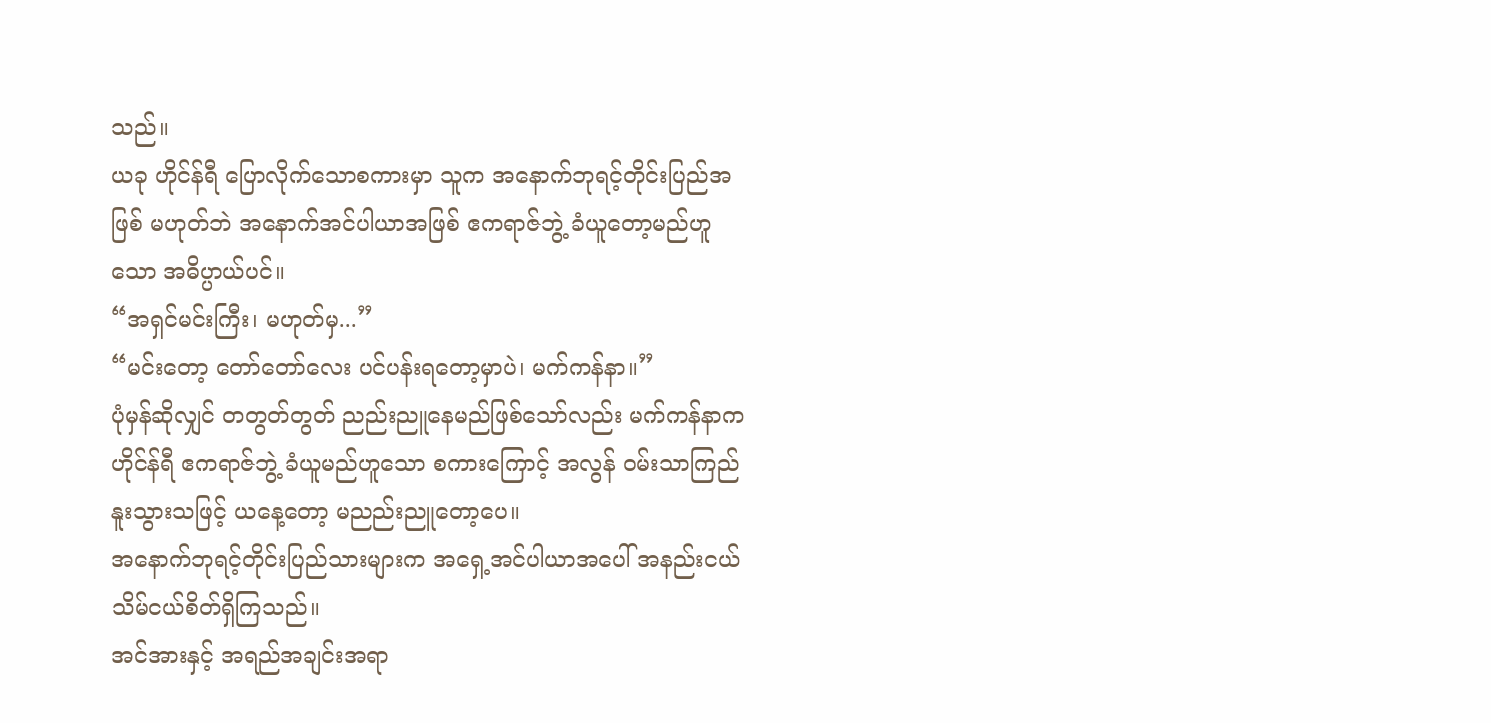သည်။
ယခု ဟိုင်န်ရီ ပြောလိုက်သောစကားမှာ သူက အနောက်ဘုရင့်တိုင်းပြည်အဖြစ် မဟုတ်ဘဲ အနောက်အင်ပါယာအဖြစ် ဧကရာဇ်ဘွဲ့ ခံယူတော့မည်ဟူသော အဓိပ္ပာယ်ပင်။
“အရှင်မင်းကြီး၊ မဟုတ်မှ...”
“မင်းတော့ တော်တော်လေး ပင်ပန်းရတော့မှာပဲ၊ မက်ကန်နာ။”
ပုံမှန်ဆိုလျှင် တတွတ်တွတ် ညည်းညူနေမည်ဖြစ်သော်လည်း မက်ကန်နာက ဟိုင်န်ရီ ဧကရာဇ်ဘွဲ့ ခံယူမည်ဟူသော စကားကြောင့် အလွန် ဝမ်းသာကြည်နူးသွားသဖြင့် ယနေ့တော့ မညည်းညူတော့ပေ။
အနောက်ဘုရင့်တိုင်းပြည်သားများက အရှေ့အင်ပါယာအပေါ် အနည်းငယ် သိမ်ငယ်စိတ်ရှိကြသည်။
အင်အားနှင့် အရည်အချင်းအရာ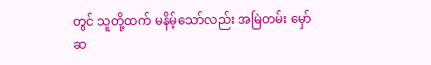တွင် သူတို့ထက် မနိမ့်သော်လည်း အမြဲတမ်း မှော်ဆ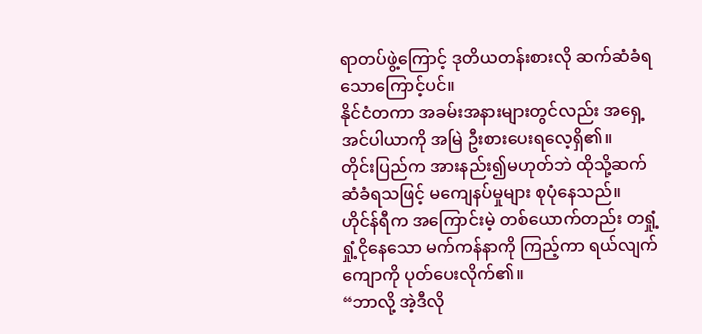ရာတပ်ဖွဲ့ကြောင့် ဒုတိယတန်းစားလို ဆက်ဆံခံရသောကြောင့်ပင်။
နိုင်ငံတကာ အခမ်းအနားများတွင်လည်း အရှေ့အင်ပါယာကို အမြဲ ဦးစားပေးရလေ့ရှိ၏။
တိုင်းပြည်က အားနည်း၍မဟုတ်ဘဲ ထိုသို့ဆက်ဆံခံရသဖြင့် မကျေနပ်မှုများ စုပုံနေသည်။
ဟိုင်န်ရီက အကြောင်းမဲ့ တစ်ယောက်တည်း တရှုံ့ရှုံ့ငိုနေသော မက်ကန်နာကို ကြည့်ကာ ရယ်လျက် ကျောကို ပုတ်ပေးလိုက်၏။
“ဘာလို့ အဲ့ဒီလို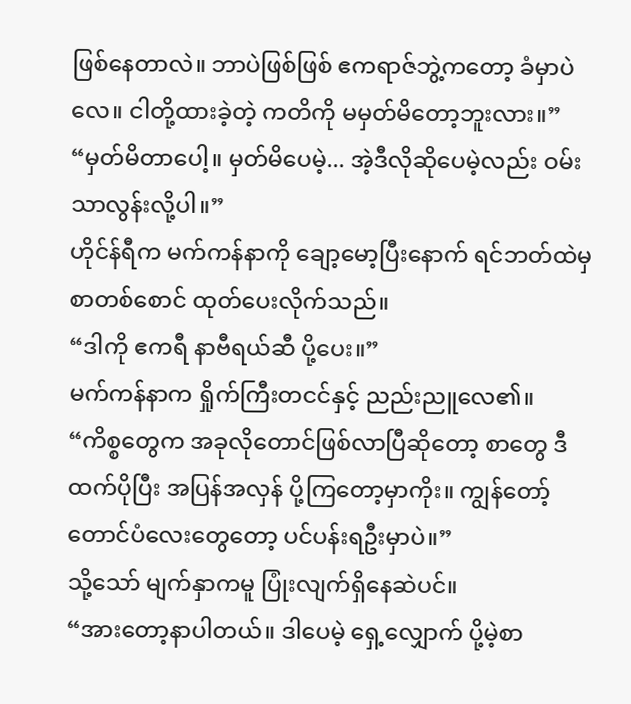ဖြစ်နေတာလဲ။ ဘာပဲဖြစ်ဖြစ် ဧကရာဇ်ဘွဲ့ကတော့ ခံမှာပဲလေ။ ငါတို့ထားခဲ့တဲ့ ကတိကို မမှတ်မိတော့ဘူးလား။”
“မှတ်မိတာပေါ့။ မှတ်မိပေမဲ့... အဲ့ဒီလိုဆိုပေမဲ့လည်း ဝမ်းသာလွန်းလို့ပါ။”
ဟိုင်န်ရီက မက်ကန်နာကို ချော့မော့ပြီးနောက် ရင်ဘတ်ထဲမှ စာတစ်စောင် ထုတ်ပေးလိုက်သည်။
“ဒါကို ဧကရီ နာဗီရယ်ဆီ ပို့ပေး။”
မက်ကန်နာက ရှိုက်ကြီးတငင်နှင့် ညည်းညူလေ၏။
“ကိစ္စတွေက အခုလိုတောင်ဖြစ်လာပြီဆိုတော့ စာတွေ ဒီထက်ပိုပြီး အပြန်အလှန် ပို့ကြတော့မှာကိုး။ ကျွန်တော့် တောင်ပံလေးတွေတော့ ပင်ပန်းရဦးမှာပဲ။”
သို့သော် မျက်နှာကမူ ပြုံးလျက်ရှိနေဆဲပင်။
“အားတော့နာပါတယ်။ ဒါပေမဲ့ ရှေ့လျှောက် ပို့မဲ့စာ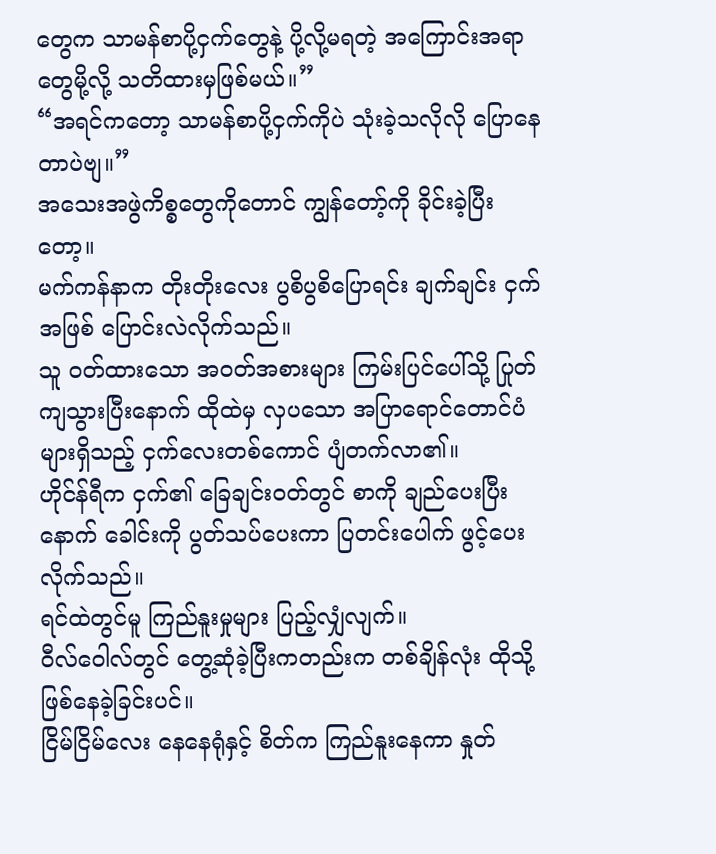တွေက သာမန်စာပို့ငှက်တွေနဲ့ ပို့လို့မရတဲ့ အကြောင်းအရာတွေမို့လို့ သတိထားမှဖြစ်မယ်။”
“အရင်ကတော့ သာမန်စာပို့ငှက်ကိုပဲ သုံးခဲ့သလိုလို ပြောနေတာပဲဗျ။”
အသေးအဖွဲကိစ္စတွေကိုတောင် ကျွန်တော့်ကို ခိုင်းခဲ့ပြီးတော့။
မက်ကန်နာက တိုးတိုးလေး ပွစိပွစိပြောရင်း ချက်ချင်း ငှက်အဖြစ် ပြောင်းလဲလိုက်သည်။
သူ ဝတ်ထားသော အဝတ်အစားများ ကြမ်းပြင်ပေါ်သို့ ပြုတ်ကျသွားပြီးနောက် ထိုထဲမှ လှပသော အပြာရောင်တောင်ပံများရှိသည့် ငှက်လေးတစ်ကောင် ပျံတက်လာ၏။
ဟိုင်န်ရီက ငှက်၏ ခြေချင်းဝတ်တွင် စာကို ချည်ပေးပြီးနောက် ခေါင်းကို ပွတ်သပ်ပေးကာ ပြတင်းပေါက် ဖွင့်ပေးလိုက်သည်။
ရင်ထဲတွင်မူ ကြည်နူးမှုများ ပြည့်လျှံလျက်။
ဝီလ်ဝေါလ်တွင် တွေ့ဆုံခဲ့ပြီးကတည်းက တစ်ချိန်လုံး ထိုသို့ဖြစ်နေခဲ့ခြင်းပင်။
ငြိမ်ငြိမ်လေး နေနေရုံနှင့် စိတ်က ကြည်နူးနေကာ နှုတ်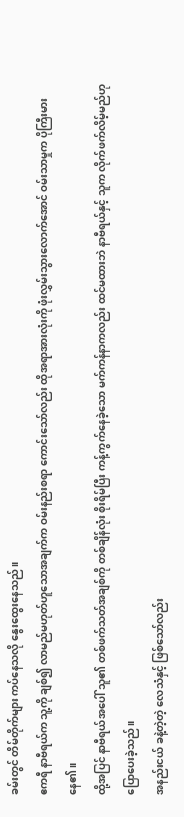ခမ်းတွင် တိမ်တိုက်များ ကပ်နေသလို နွေးထွေးနေသည်။
ဧကရီ နာဗီရယ်က သူ့ကို ချစ်၍ လာမည်မဟုတ်ဟူသောအချက်က ဝမ်းနည်းစရာ ကောင်းသော်လည်း ထိုအရာအားလုံးကို ဖုံးလွှမ်းသွားလောက်အောင် ဝမ်းသာမှုက ပိုကြီးမားနေ၏။
ထို့အပြင် နာဗီရယ်အပေါ် သူ၏ တစ်ဖက်သတ်အချစ်ကို တစ်ချိန်လုံး စိုးရိမ်ပြီး ကန့်ကွက်နေခဲ့သော မက်ကန်နာကလည်း ထင်မထားဘဲ နာဗီရယ်နှင့် သူက လိုက်ဖက်လိမ့်မည်ဟု ပြောပေးခဲ့သည်။
အနည်းငယ် ခနဲ့တဲ့တဲ့ လေသံနှင့် ဖြစ်သော်လည်း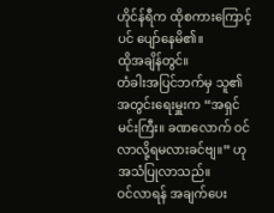ဟိုင်န်ရီက ထိုစကားကြောင့်ပင် ပျော်နေမိ၏။
ထိုအချိန်တွင်။
တံခါးအပြင်ဘက်မှ သူ၏ အတွင်းရေးမှူးက “အရှင်မင်းကြီး။ ခဏလောက် ဝင်လာလို့ရမလားခင်ဗျ။” ဟု အသံပြုလာသည်။
ဝင်လာရန် အချက်ပေး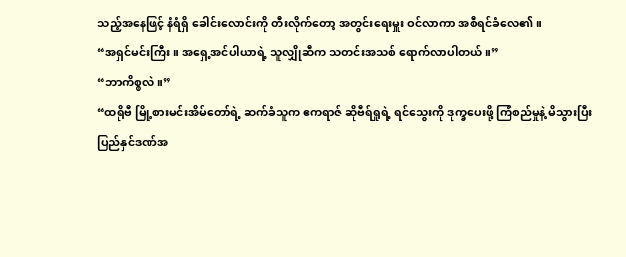သည့်အနေဖြင့် နံရံရှိ ခေါင်းလောင်းကို တီးလိုက်တော့ အတွင်းရေးမှူး ဝင်လာကာ အစီရင်ခံလေ၏။
“အရှင်မင်းကြီး။ အရှေ့အင်ပါယာရဲ့ သူလျှိုဆီက သတင်းအသစ် ရောက်လာပါတယ်။”
“ဘာကိစ္စလဲ။”
“ထရိုဗီ မြို့စားမင်းအိမ်တော်ရဲ့ ဆက်ခံသူက ဧကရာဇ် ဆိုဗီရ်ရှုရဲ့ ရင်သွေးကို ဒုက္ခပေးဖို့ ကြံစည်မှုနဲ့ မိသွားပြီး ပြည်နှင်ဒဏ်အ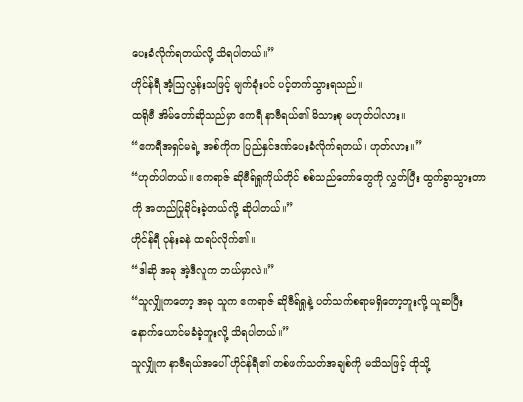ပေးခံလိုက်ရတယ်လို့ သိရပါတယ်။”
ဟိုင်န်ရီ အံ့သြလွန်းသဖြင့် မျက်ခုံးပင် ပင့်တက်သွားရသည်။
ထရိုဗီ အိမ်တော်ဆိုသည်မှာ ဧကရီ နာဗီရယ်၏ မိသားစု မဟုတ်ပါလား။
“ဧကရီအရှင်မရဲ့ အစ်ကိုက ပြည်နှင်ဒဏ်ပေးခံလိုက်ရတယ်၊ ဟုတ်လား။”
“ဟုတ်ပါတယ်။ ဧကရာဇ် ဆိုဗီရ်ရှုကိုယ်တိုင် စစ်သည်တော်တွေကို လွှတ်ပြီး ထွက်ခွာသွားတာကို အတည်ပြုခိုင်းခဲ့တယ်လို့ ဆိုပါတယ်။”
ဟိုင်န်ရီ ဝုန်းခနဲ ထရပ်လိုက်၏။
“ဒါဆို အခု အဲ့ဒီလူက ဘယ်မှာလဲ။”
“သူလျှိုကတော့ အခု သူက ဧကရာဇ် ဆိုဗီရ်ရှုနဲ့ ပတ်သက်စရာမရှိတော့ဘူးလို့ ယူဆပြီး နောက်ယောင်မခံခဲ့ဘူးလို့ သိရပါတယ်။”
သူလျှိုက နာဗီရယ်အပေါ် ဟိုင်န်ရီ၏ တစ်ဖက်သတ်အချစ်ကို မသိသဖြင့် ထိုသို့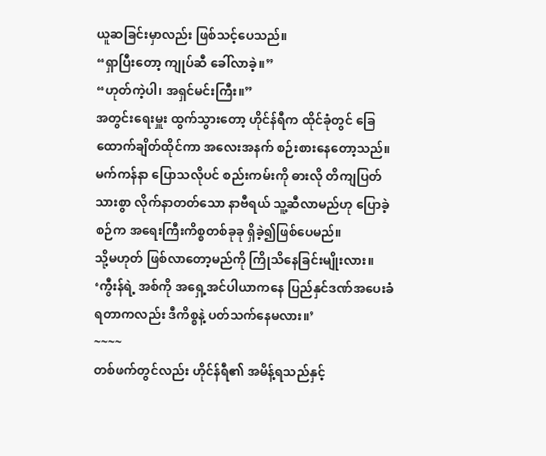ယူဆခြင်းမှာလည်း ဖြစ်သင့်ပေသည်။
“ရှာပြီးတော့ ကျုပ်ဆီ ခေါ်လာခဲ့။”
“ဟုတ်ကဲ့ပါ၊ အရှင်မင်းကြီး။”
အတွင်းရေးမှူး ထွက်သွားတော့ ဟိုင်န်ရီက ထိုင်ခုံတွင် ခြေထောက်ချိတ်ထိုင်ကာ အလေးအနက် စဉ်းစားနေတော့သည်။
မက်ကန်နာ ပြောသလိုပင် စည်းကမ်းကို ဓားလို တိကျပြတ်သားစွာ လိုက်နာတတ်သော နာဗီရယ် သူ့ဆီလာမည်ဟု ပြောခဲ့စဉ်က အရေးကြီးကိစ္စတစ်ခုခု ရှိခဲ့၍ဖြစ်ပေမည်။
သို့မဟုတ် ဖြစ်လာတော့မည်ကို ကြိုသိနေခြင်းမျိုးလား။
‘ကွီးန်ရဲ့ အစ်ကို အရှေ့အင်ပါယာကနေ ပြည်နှင်ဒဏ်အပေးခံရတာကလည်း ဒီကိစ္စနဲ့ ပတ်သက်နေမလား။’
~~~~
တစ်ဖက်တွင်လည်း ဟိုင်န်ရီ၏ အမိန့်ရသည်နှင့်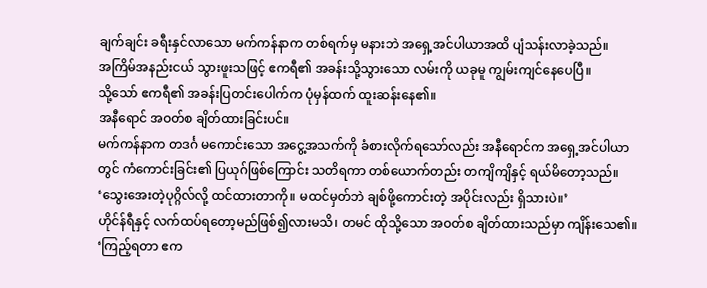ချက်ချင်း ခရီးနှင်လာသော မက်ကန်နာက တစ်ရက်မှ မနားဘဲ အရှေ့အင်ပါယာအထိ ပျံသန်းလာခဲ့သည်။
အကြိမ်အနည်းငယ် သွားဖူးသဖြင့် ဧကရီ၏ အခန်းသို့သွားသော လမ်းကို ယခုမူ ကျွမ်းကျင်နေပေပြီ။
သို့သော် ဧကရီ၏ အခန်းပြတင်းပေါက်က ပုံမှန်ထက် ထူးဆန်းနေ၏။
အနီရောင် အဝတ်စ ချိတ်ထားခြင်းပင်။
မက်ကန်နာက တဒင်္ဂ မကောင်းသော အငွေ့အသက်ကို ခံစားလိုက်ရသော်လည်း အနီရောင်က အရှေ့အင်ပါယာတွင် ကံကောင်းခြင်း၏ ပြယုဂ်ဖြစ်ကြောင်း သတိရကာ တစ်ယောက်တည်း တကျိကျိနှင့် ရယ်မိတော့သည်။
‘သွေးအေးတဲ့ပုဂ္ဂိလ်လို့ ထင်ထားတာကို။ မထင်မှတ်ဘဲ ချစ်ဖို့ကောင်းတဲ့ အပိုင်းလည်း ရှိသားပဲ။’
ဟိုင်န်ရီနှင့် လက်ထပ်ရတော့မည်ဖြစ်၍လားမသိ၊ တမင် ထိုသို့သော အဝတ်စ ချိတ်ထားသည်မှာ ကျိန်းသေ၏။
‘ကြည့်ရတာ ဧက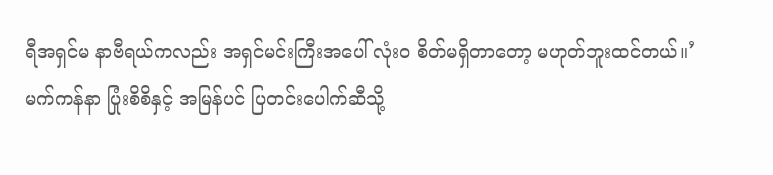ရီအရှင်မ နာဗီရယ်ကလည်း အရှင်မင်းကြီးအပေါ် လုံးဝ စိတ်မရှိတာတော့ မဟုတ်ဘူးထင်တယ်။’
မက်ကန်နာ ပြုံးစိစိနှင့် အမြန်ပင် ပြတင်းပေါက်ဆီသို့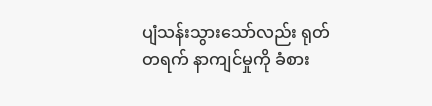ပျံသန်းသွားသော်လည်း ရုတ်တရက် နာကျင်မှုကို ခံစား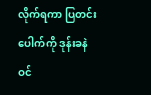လိုက်ရကာ ပြတင်းပေါက်ကို ဒုန်းခနဲဝင်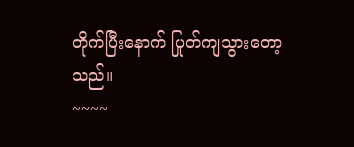တိုက်ပြီးနောက် ပြုတ်ကျသွားတော့သည်။
~~~~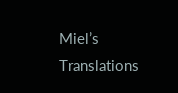Miel’s Translations